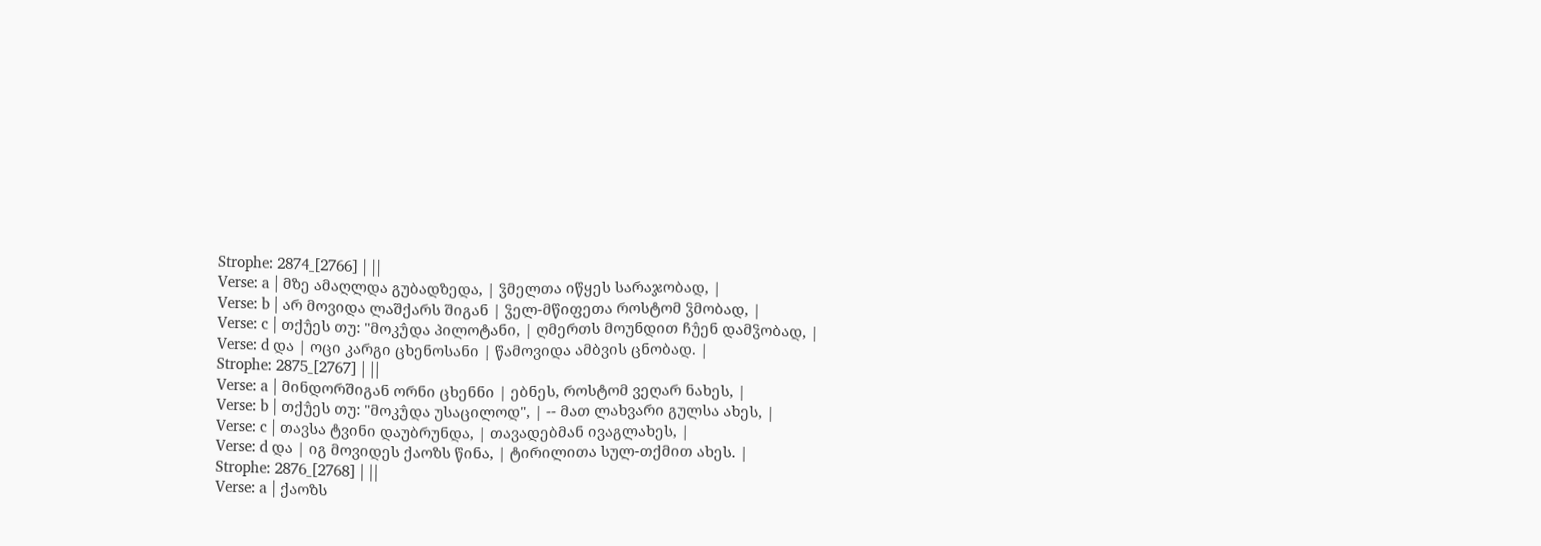Strophe: 2874_[2766] | ||
Verse: a | მზე ამაღლდა გუბადზედა, | ჴმელთა იწყეს სარაჯობად, |
Verse: b | არ მოვიდა ლაშქარს შიგან | ჴელ-მწიფეთა როსტომ ჴმობად, |
Verse: c | თქუ̂ეს თუ: "მოკუ̂და პილოტანი, | ღმერთს მოუნდით ჩუ̂ენ დამჴობად, |
Verse: d და | ოცი კარგი ცხენოსანი | წამოვიდა ამბვის ცნობად. |
Strophe: 2875_[2767] | ||
Verse: a | მინდორშიგან ორნი ცხენნი | ებნეს, როსტომ ვეღარ ნახეს, |
Verse: b | თქუ̂ეს თუ: "მოკუ̂და უსაცილოდ", | -- მათ ლახვარი გულსა ახეს, |
Verse: c | თავსა ტვინი დაუბრუნდა, | თავადებმან ივაგლახეს, |
Verse: d და | იგ მოვიდეს ქაოზს წინა, | ტირილითა სულ-თქმით ახეს. |
Strophe: 2876_[2768] | ||
Verse: a | ქაოზს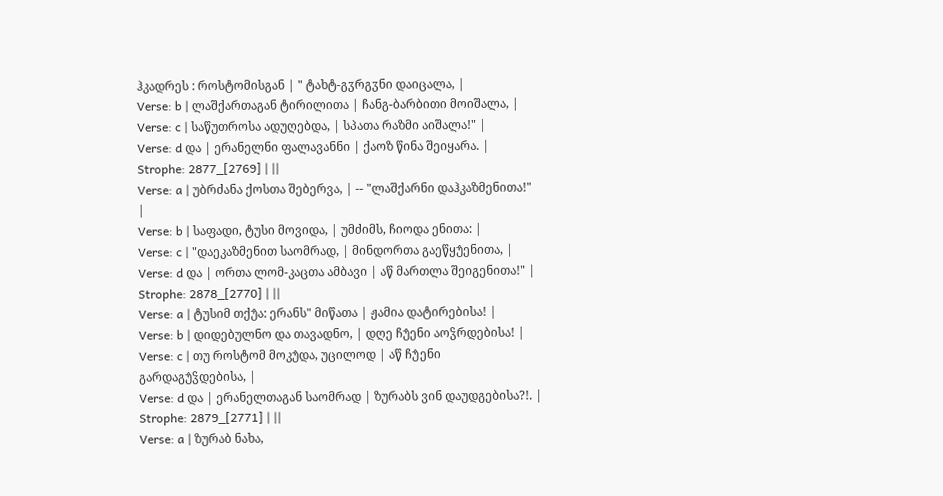ჰკადრეს : როსტომისგან | " ტახტ-გჳრგჳნი დაიცალა, |
Verse: b | ლაშქართაგან ტირილითა | ჩანგ-ბარბითი მოიშალა, |
Verse: c | საწუთროსა ადუღებდა, | სპათა რაზმი აიშალა!" |
Verse: d და | ერანელნი ფალავანნი | ქაოზ წინა შეიყარა. |
Strophe: 2877_[2769] | ||
Verse: a | უბრძანა ქოსთა შებერვა, | -- "ლაშქარნი დაჰკაზმენითა!" |
Verse: b | საფადი, ტუსი მოვიდა, | უმძიმს, ჩიოდა ენითა: |
Verse: c | "დაეკაზმენით საომრად, | მინდორთა გაეწყუ̂ენითა, |
Verse: d და | ორთა ლომ-კაცთა ამბავი | აწ მართლა შეიგენითა!" |
Strophe: 2878_[2770] | ||
Verse: a | ტუსიმ თქუ̂ა: ერანს" მიწათა | ჟამია დატირებისა! |
Verse: b | დიდებულნო და თავადნო, | დღე ჩუ̂ენი აოჴრდებისა! |
Verse: c | თუ როსტომ მოკუ̂და, უცილოდ | აწ ჩუ̂ენი გარდაგუ̂ჴდებისა, |
Verse: d და | ერანელთაგან საომრად | ზურაბს ვინ დაუდგებისა?!. |
Strophe: 2879_[2771] | ||
Verse: a | ზურაბ ნახა,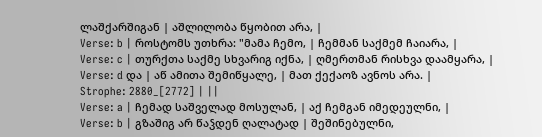ლაშქარშიგან | აშლილობა წყობით არა, |
Verse: b | როსტომს უთხრა: "მამა ჩემო, | ჩემმან საქმემ ჩაიარა, |
Verse: c | თურქთა საქმე სხვარიგ იქნა, | ღმერთმან რისხვა დაამყარა, |
Verse: d და | აწ ამითა შემიწყალე, | მათ ქექაოზ ავნოს არა. |
Strophe: 2880_[2772] | ||
Verse: a | ჩემად საშველად მოსულან, | აქ ჩემგან იმედეულნი, |
Verse: b | გზაშიგ არ წაჴდენ ღალატად | შეშინებულნი,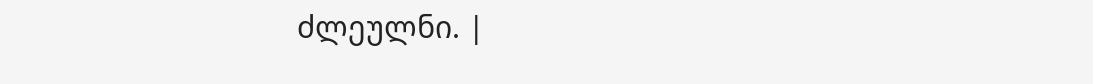ძლეულნი. |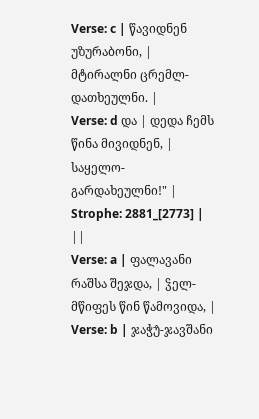Verse: c | წავიდნენ უზურაბონი, | მტირალნი ცრემლ-დათხეულნი. |
Verse: d და | დედა ჩემს წინა მივიდნენ, | საყელო-გარდახეულნი!" |
Strophe: 2881_[2773] | ||
Verse: a | ფალავანი რაშსა შეჯდა, | ჴელ-მწიფეს წინ წამოვიდა, |
Verse: b | ჯაჭუ̂-ჯავშანი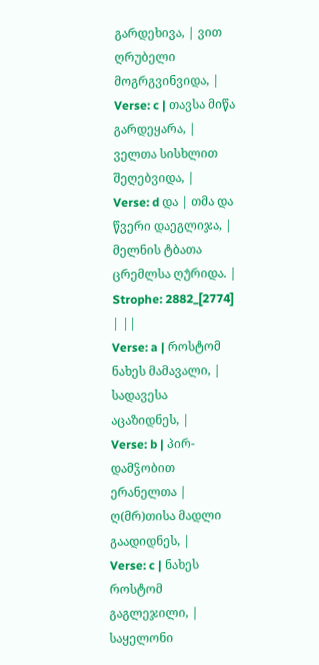გარდეხივა, | ვით ღრუბელი მოგრგვინვიდა, |
Verse: c | თავსა მიწა გარდეყარა, | ველთა სისხლით შეღებვიდა, |
Verse: d და | თმა და წვერი დაეგლიჯა, | მელნის ტბათა ცრემლსა ღუ̂რიდა. |
Strophe: 2882_[2774] | ||
Verse: a | როსტომ ნახეს მამავალი, | სადავესა აცაზიდნეს, |
Verse: b | პირ-დამჴობით ერანელთა | ღ(მრ)თისა მადლი გაადიდნეს, |
Verse: c | ნახეს როსტომ გაგლეჯილი, | საყელონი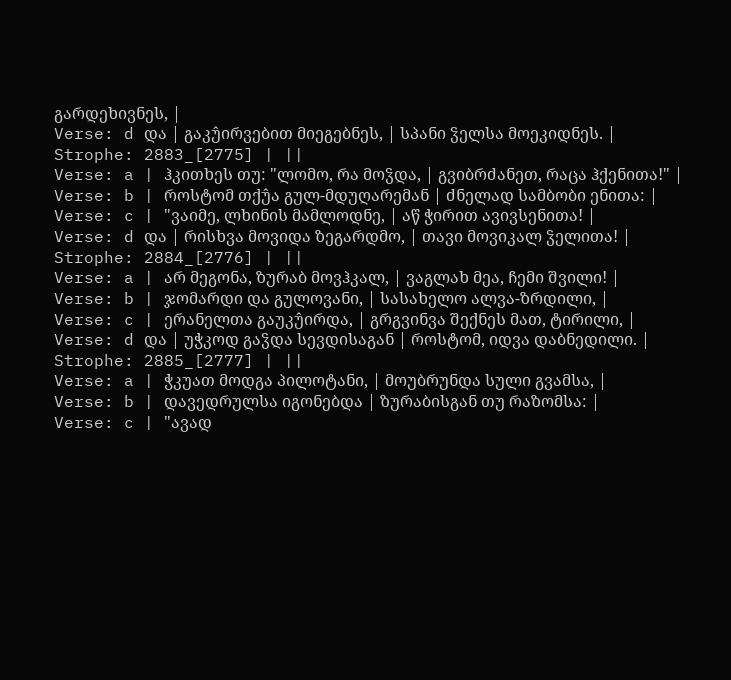გარდეხივნეს, |
Verse: d და | გაკუ̂ირვებით მიეგებნეს, | სპანი ჴელსა მოეკიდნეს. |
Strophe: 2883_[2775] | ||
Verse: a | ჰკითხეს თუ: "ლომო, რა მოჴდა, | გვიბრძანეთ, რაცა ჰქენითა!" |
Verse: b | როსტომ თქუ̂ა გულ-მდუღარემან | ძნელად სამბობი ენითა: |
Verse: c | "ვაიმე, ლხინის მამლოდნე, | აწ ჭირით ავივსენითა! |
Verse: d და | რისხვა მოვიდა ზეგარდმო, | თავი მოვიკალ ჴელითა! |
Strophe: 2884_[2776] | ||
Verse: a | არ მეგონა, ზურაბ მოვჰკალ, | ვაგლახ მეა, ჩემი შვილი! |
Verse: b | ჯომარდი და გულოვანი, | სასახელო ალვა-ზრდილი, |
Verse: c | ერანელთა გაუკუ̂ირდა, | გრგვინვა შექნეს მათ, ტირილი, |
Verse: d და | უჭკოდ გაჴდა სევდისაგან | როსტომ, იდვა დაბნედილი. |
Strophe: 2885_[2777] | ||
Verse: a | ჭკუათ მოდგა პილოტანი, | მოუბრუნდა სული გვამსა, |
Verse: b | დავედრულსა იგონებდა | ზურაბისგან თუ რაზომსა: |
Verse: c | "ავად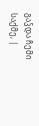გაჴდა ჩემი საქმე, |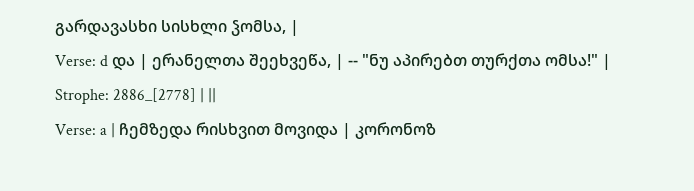გარდავასხი სისხლი ჴომსა, |
Verse: d და | ერანელთა შეეხვეწა, | -- "ნუ აპირებთ თურქთა ომსა!" |
Strophe: 2886_[2778] | ||
Verse: a | ჩემზედა რისხვით მოვიდა | კორონოზ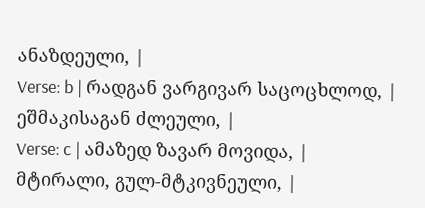ანაზდეული, |
Verse: b | რადგან ვარგივარ საცოცხლოდ, | ეშმაკისაგან ძლეული, |
Verse: c | ამაზედ ზავარ მოვიდა, | მტირალი, გულ-მტკივნეული, |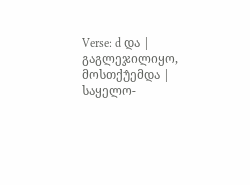Verse: d და | გაგლეჯილიყო, მოსთქუ̂ემდა | საყელო-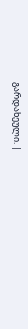გარდახეული. |